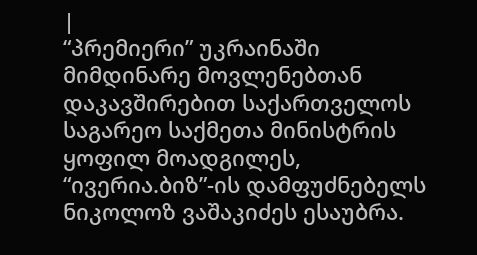|
“პრემიერი” უკრაინაში მიმდინარე მოვლენებთან დაკავშირებით საქართველოს საგარეო საქმეთა მინისტრის ყოფილ მოადგილეს, “ივერია.ბიზ”-ის დამფუძნებელს ნიკოლოზ ვაშაკიძეს ესაუბრა.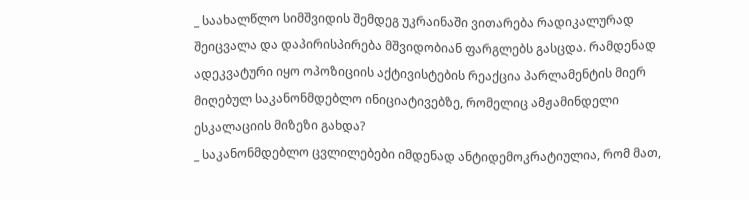_ საახალწლო სიმშვიდის შემდეგ უკრაინაში ვითარება რადიკალურად შეიცვალა და დაპირისპირება მშვიდობიან ფარგლებს გასცდა. რამდენად ადეკვატური იყო ოპოზიციის აქტივისტების რეაქცია პარლამენტის მიერ მიღებულ საკანონმდებლო ინიციატივებზე, რომელიც ამჟამინდელი ესკალაციის მიზეზი გახდა?
_ საკანონმდებლო ცვლილებები იმდენად ანტიდემოკრატიულია, რომ მათ,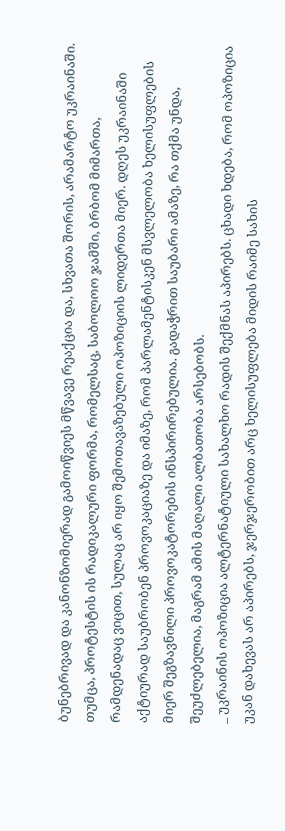ბუნებრივად და კანონზომიერად გამოიწვიეს მწვავე რეაქცია და, სხვათა შორის, არამარტო უკრაინაში. თუმცა, პროტესტის ის რადიკალური ფორმა, რომელსაც, საბოლოო ჯამში, ბრბომ მიმართა, რამდენადაც ვიცით, სულაც არ იყო შემოთავაზებული ოპოზიციის ლიდერთა მიერ. დღეს უკრაინაში აქტიურად საუბრობენ პროვოკაციაზე და იმაზე, რომ პარლამენტისკენ მსვლელობა ხელისუფლების მიერ შეგზავნილი პროვოკატორების ინსპირირებულია. გადაჭრით საუბარი ამაზე, რა თქმა უნდა, შეუძლებელია, მაგრამ ამის მაღალი ალბათობა არსებობს.
_ უკრაინის ოპოზიცია ალტერნატიული სახალხო რადის შექმნას აპირებს. ცხადი ხდება, რომ ოპოზიცია უკან დახევას არ აპირებს, ჯერჯერობით არც ხელისუფლება მიდის რაიმე სახის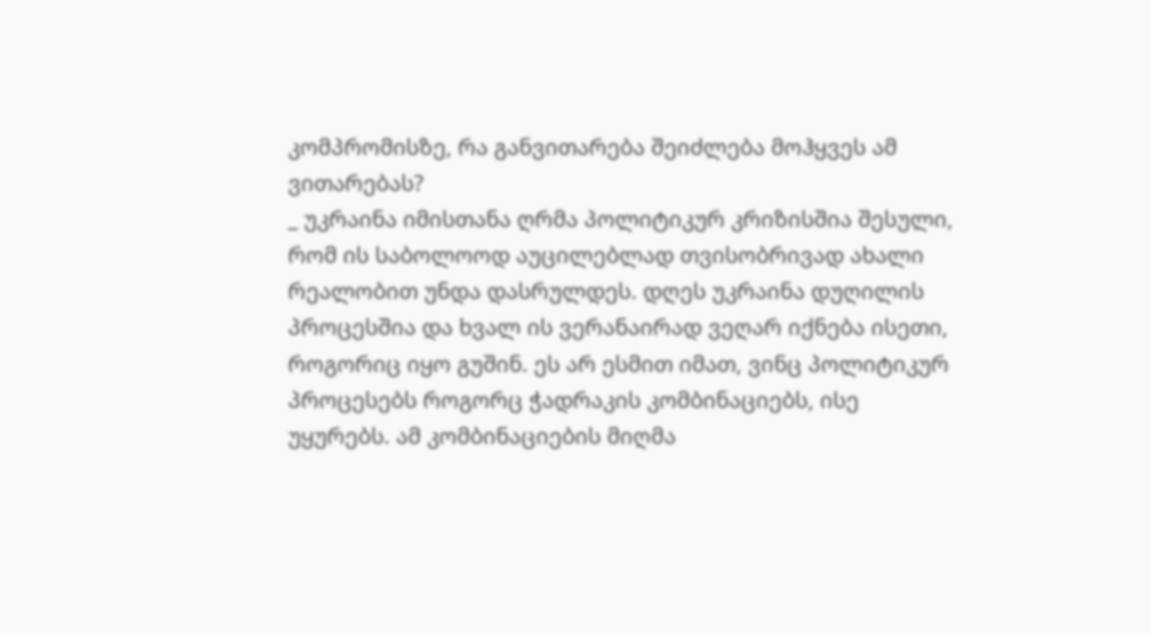კომპრომისზე, რა განვითარება შეიძლება მოჰყვეს ამ ვითარებას?
_ უკრაინა იმისთანა ღრმა პოლიტიკურ კრიზისშია შესული, რომ ის საბოლოოდ აუცილებლად თვისობრივად ახალი რეალობით უნდა დასრულდეს. დღეს უკრაინა დუღილის პროცესშია და ხვალ ის ვერანაირად ვეღარ იქნება ისეთი, როგორიც იყო გუშინ. ეს არ ესმით იმათ, ვინც პოლიტიკურ პროცესებს როგორც ჭადრაკის კომბინაციებს, ისე უყურებს. ამ კომბინაციების მიღმა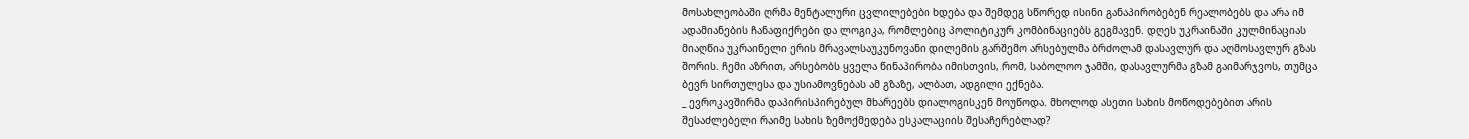მოსახლეობაში ღრმა მენტალური ცვლილებები ხდება და შემდეგ სწორედ ისინი განაპირობებენ რეალობებს და არა იმ ადამიანების ჩანაფიქრები და ლოგიკა, რომლებიც პოლიტიკურ კომბინაციებს გეგმავენ. დღეს უკრაინაში კულმინაციას მიაღწია უკრაინელი ერის მრავალსაუკუნოვანი დილემის გარშემო არსებულმა ბრძოლამ დასავლურ და აღმოსავლურ გზას შორის. ჩემი აზრით, არსებობს ყველა წინაპირობა იმისთვის, რომ, საბოლოო ჯამში, დასავლურმა გზამ გაიმარჯვოს, თუმცა ბევრ სირთულესა და უსიამოვნებას ამ გზაზე, ალბათ, ადგილი ექნება.
_ ევროკავშირმა დაპირისპირებულ მხარეებს დიალოგისკენ მოუწოდა. მხოლოდ ასეთი სახის მოწოდებებით არის შესაძლებელი რაიმე სახის ზემოქმედება ესკალაციის შესაჩერებლად?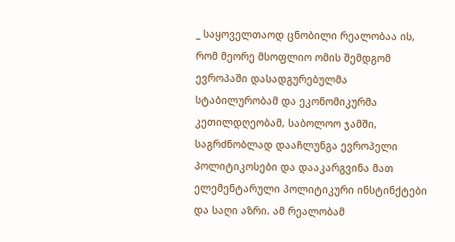_ საყოველთაოდ ცნობილი რეალობაა ის, რომ მეორე მსოფლიო ომის შემდგომ ევროპაში დასადგურებულმა სტაბილურობამ და ეკონომიკურმა კეთილდღეობამ, საბოლოო ჯამში, საგრძნობლად დააჩლუნგა ევროპელი პოლიტიკოსები და დააკარგვინა მათ ელემენტარული პოლიტიკური ინსტინქტები და საღი აზრი. ამ რეალობამ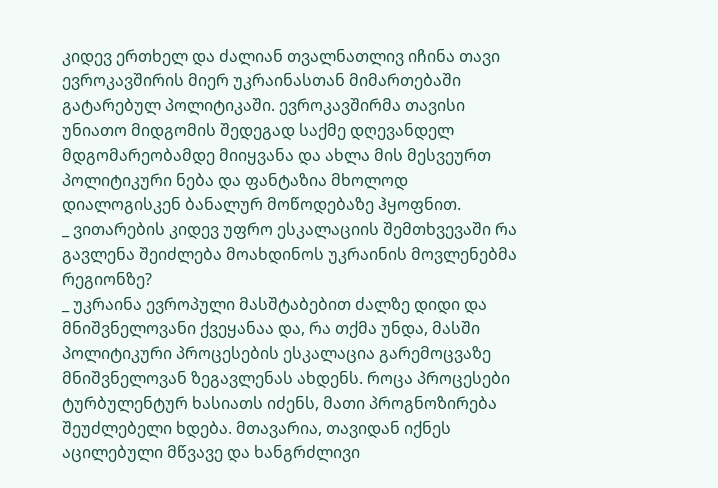კიდევ ერთხელ და ძალიან თვალნათლივ იჩინა თავი ევროკავშირის მიერ უკრაინასთან მიმართებაში გატარებულ პოლიტიკაში. ევროკავშირმა თავისი უნიათო მიდგომის შედეგად საქმე დღევანდელ მდგომარეობამდე მიიყვანა და ახლა მის მესვეურთ პოლიტიკური ნება და ფანტაზია მხოლოდ დიალოგისკენ ბანალურ მოწოდებაზე ჰყოფნით.
_ ვითარების კიდევ უფრო ესკალაციის შემთხვევაში რა გავლენა შეიძლება მოახდინოს უკრაინის მოვლენებმა რეგიონზე?
_ უკრაინა ევროპული მასშტაბებით ძალზე დიდი და მნიშვნელოვანი ქვეყანაა და, რა თქმა უნდა, მასში პოლიტიკური პროცესების ესკალაცია გარემოცვაზე მნიშვნელოვან ზეგავლენას ახდენს. როცა პროცესები ტურბულენტურ ხასიათს იძენს, მათი პროგნოზირება შეუძლებელი ხდება. მთავარია, თავიდან იქნეს აცილებული მწვავე და ხანგრძლივი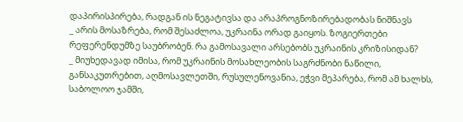დაპირისპირება, რადგან ის ნეგატივსა და არაპროგნოზირებადობას ნიშნავს
_ არის მოსაზრება, რომ შესაძლოა, უკრაინა ორად გაიყოს. ზოგიერთები რეფერენდუმზე საუბრობენ. რა გამოსავალი არსებობს უკრაინის კრიზისიდან?
_ მიუხედავად იმისა, რომ უკრაინის მოსახლეობის საგრძნობი ნაწილი, განსაკუთრებით, აღმოსავლეთში, რუსულენოვანია, ეჭვი მეპარება, რომ ამ ხალხს, საბოლოო ჯამში,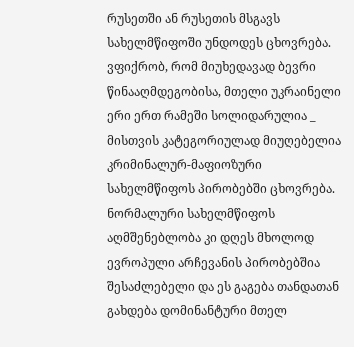რუსეთში ან რუსეთის მსგავს სახელმწიფოში უნდოდეს ცხოვრება. ვფიქრობ, რომ მიუხედავად ბევრი წინააღმდეგობისა, მთელი უკრაინელი ერი ერთ რამეში სოლიდარულია _ მისთვის კატეგორიულად მიუღებელია კრიმინალურ-მაფიოზური სახელმწიფოს პირობებში ცხოვრება. ნორმალური სახელმწიფოს აღმშენებლობა კი დღეს მხოლოდ ევროპული არჩევანის პირობებშია შესაძლებელი და ეს გაგება თანდათან გახდება დომინანტური მთელ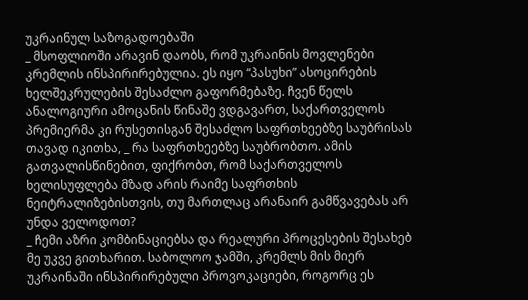უკრაინულ საზოგადოებაში
_ მსოფლიოში არავინ დაობს, რომ უკრაინის მოვლენები კრემლის ინსპირირებულია. ეს იყო “პასუხი” ასოცირების ხელშეკრულების შესაძლო გაფორმებაზე. ჩვენ წელს ანალოგიური ამოცანის წინაშე ვდგავართ, საქართველოს პრემიერმა კი რუსეთისგან შესაძლო საფრთხეებზე საუბრისას თავად იკითხა, _ რა საფრთხეებზე საუბრობთო. ამის გათვალისწინებით, ფიქრობთ, რომ საქართველოს ხელისუფლება მზად არის რაიმე საფრთხის ნეიტრალიზებისთვის, თუ მართლაც არანაირ გამწვავებას არ უნდა ველოდოთ?
_ ჩემი აზრი კომბინაციებსა და რეალური პროცესების შესახებ მე უკვე გითხარით. საბოლოო ჯამში, კრემლს მის მიერ უკრაინაში ინსპირირებული პროვოკაციები, როგორც ეს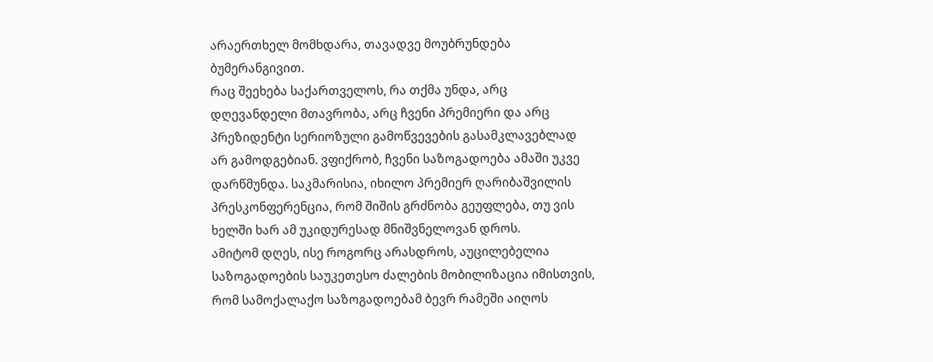არაერთხელ მომხდარა, თავადვე მოუბრუნდება ბუმერანგივით.
რაც შეეხება საქართველოს, რა თქმა უნდა, არც დღევანდელი მთავრობა, არც ჩვენი პრემიერი და არც პრეზიდენტი სერიოზული გამოწვევების გასამკლავებლად არ გამოდგებიან. ვფიქრობ, ჩვენი საზოგადოება ამაში უკვე დარწმუნდა. საკმარისია, იხილო პრემიერ ღარიბაშვილის პრესკონფერენცია, რომ შიშის გრძნობა გეუფლება, თუ ვის ხელში ხარ ამ უკიდურესად მნიშვნელოვან დროს.
ამიტომ დღეს, ისე როგორც არასდროს, აუცილებელია საზოგადოების საუკეთესო ძალების მობილიზაცია იმისთვის, რომ სამოქალაქო საზოგადოებამ ბევრ რამეში აიღოს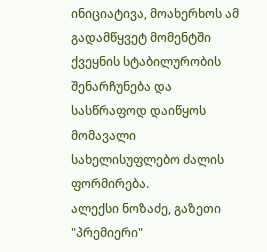ინიციატივა, მოახერხოს ამ გადამწყვეტ მომენტში ქვეყნის სტაბილურობის შენარჩუნება და სასწრაფოდ დაიწყოს მომავალი სახელისუფლებო ძალის ფორმირება.
ალექსი ნოზაძე, გაზეთი "პრემიერი"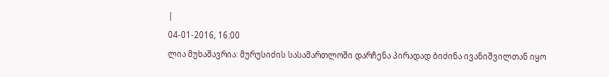|
04-01-2016, 16:00
ლია მუხაშავრია: მურუსიძის სასამართლოში დარჩენა პირადად ბიძინა ივანიშვილთან იყო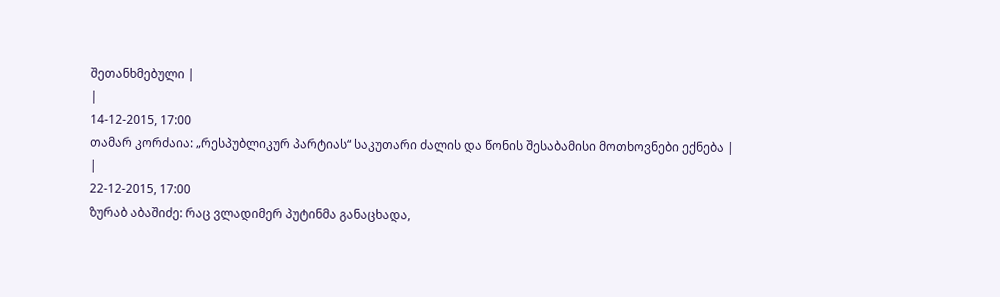შეთანხმებული |
|
14-12-2015, 17:00
თამარ კორძაია: „რესპუბლიკურ პარტიას“ საკუთარი ძალის და წონის შესაბამისი მოთხოვნები ექნება |
|
22-12-2015, 17:00
ზურაბ აბაშიძე: რაც ვლადიმერ პუტინმა განაცხადა,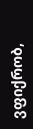ვფიქრობ,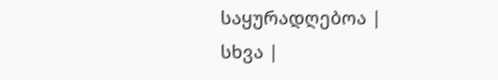საყურადღებოა |
სხვა |